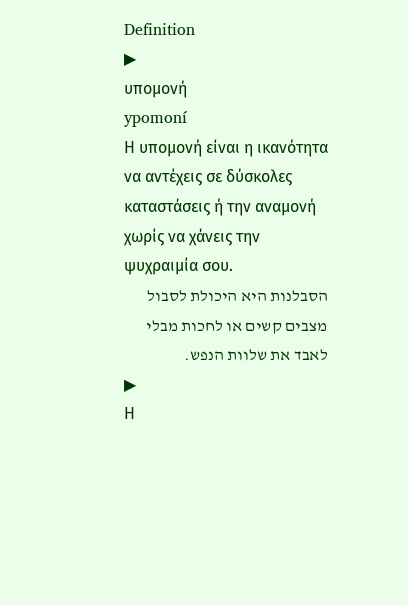Definition
▶
υπομονή
ypomoní
Η υπομονή είναι η ικανότητα να αντέχεις σε δύσκολες καταστάσεις ή την αναμονή χωρίς να χάνεις την ψυχραιμία σου.
הסבלנות היא היכולת לסבול מצבים קשים או לחכות מבלי לאבד את שלוות הנפש.
▶
Η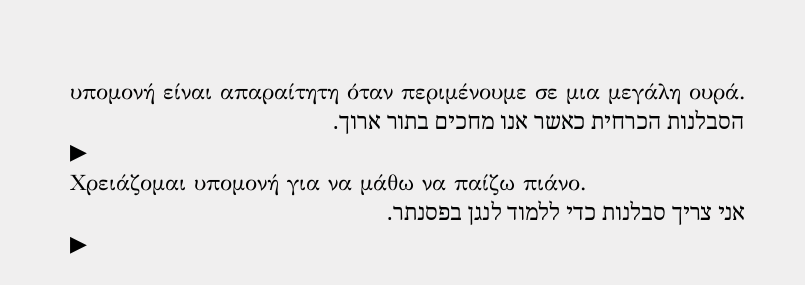υπομονή είναι απαραίτητη όταν περιμένουμε σε μια μεγάλη ουρά.
הסבלנות הכרחית כאשר אנו מחכים בתור ארוך.
▶
Χρειάζομαι υπομονή για να μάθω να παίζω πιάνο.
אני צריך סבלנות כדי ללמוד לנגן בפסנתר.
▶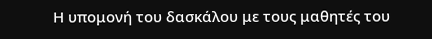Η υπομονή του δασκάλου με τους μαθητές του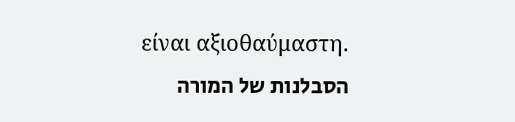είναι αξιοθαύμαστη.
הסבלנות של המורה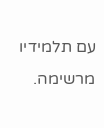עם תלמידיו מרשימה.